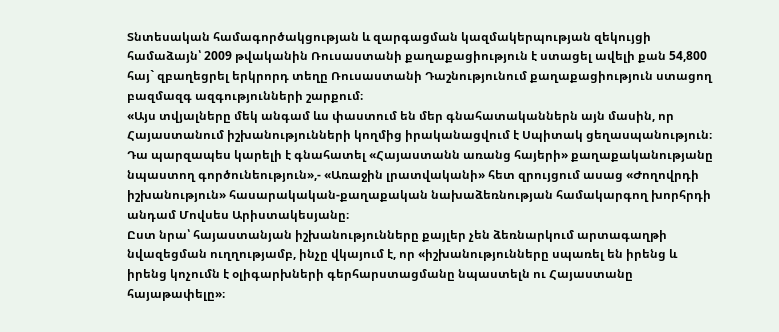Տնտեսական համագործակցության և զարգացման կազմակերպության զեկույցի համաձայն՝ 2009 թվականին Ռուսաստանի քաղաքացիություն է ստացել ավելի քան 54,800 հայ` զբաղեցրել երկրորդ տեղը Ռուսաստանի Դաշնությունում քաղաքացիություն ստացող բազմազգ ազգությունների շարքում։
«Այս տվյալները մեկ անգամ ևս փաստում են մեր գնահատականներն այն մասին, որ Հայաստանում իշխանությունների կողմից իրականացվում է Սպիտակ ցեղասպանություն։ Դա պարզապես կարելի է գնահատել «Հայաստանն առանց հայերի» քաղաքականությանը նպաստող գործունեություն»,- «Առաջին լրատվականի» հետ զրույցում ասաց «Ժողովրդի իշխանություն» հասարակական-քաղաքական նախաձեռնության համակարգող խորհրդի անդամ Մովսես Արիստակեսյանը։
Ըստ նրա՝ հայաստանյան իշխանությունները քայլեր չեն ձեռնարկում արտագաղթի նվազեցման ուղղությամբ, ինչը վկայում է, որ «իշխանությունները սպառել են իրենց և իրենց կոչումն է օլիգարխների գերհարստացմանը նպաստելն ու Հայաստանը հայաթափելը»։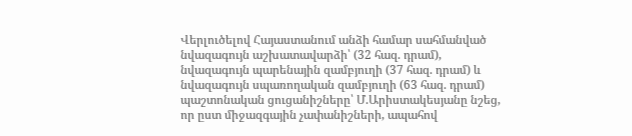Վերլուծելով Հայաստանում անձի համար սահմանված նվազագույն աշխատավարձի՝ (32 հազ. դրամ), նվազագույն պարենային զամբյուղի (37 հազ. դրամ) և նվազագույն սպառողական զամբյուղի (63 հազ. դրամ) պաշտոնական ցուցանիշները՝ Մ.Արիստակեսյանը նշեց, որ ըստ միջազգային չափանիշների, ապահով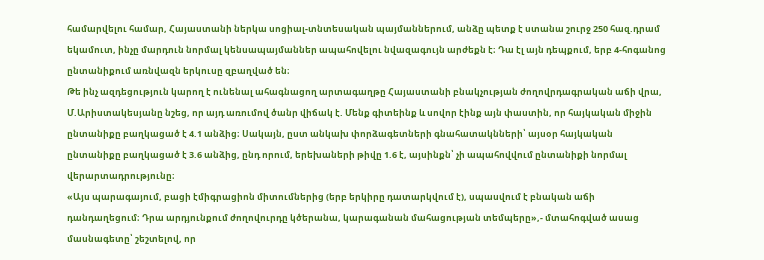համարվելու համար, Հայաստանի ներկա սոցիալ-տնտեսական պայմաններում, անձը պետք է ստանա շուրջ 250 հազ.դրամ եկամուտ, ինչը մարդուն նորմալ կենսապայմաններ ապահովելու նվազագույն արժեքն է։ Դա էլ այն դեպքում, երբ 4-հոգանոց ընտանիքում առնվազն երկուսը զբաղված են։
Թե ինչ ազդեցություն կարող է ունենալ ահագնացող արտագաղթը Հայաստանի բնակչության ժողովրդագրական աճի վրա, Մ.Արիստակեսյանը նշեց, որ այդ առումով ծանր վիճակ է. Մենք գիտեինք և սովոր էինք այն փաստին, որ հայկական միջին ընտանիքը բաղկացած է 4.1 անձից։ Սակայն, ըստ անկախ փորձագետների գնահատակնների՝ այսօր հայկական ընտանիքը բաղկացած է 3.6 անձից, ընդ որում, երեխաների թիվը 1.6 է, այսինքն՝ չի ապահովվում ընտանիքի նորմալ վերարտադրությունը։
«Այս պարագայում, բացի էմիգրացիոն միտումներից (երբ երկիրը դատարկվում է), սպասվում է բնական աճի դանդաղեցում։ Դրա արդյունքում ժողովուրդը կծերանա, կարագանան մահացության տեմպերը»,- մտահոգված ասաց մասնագետը՝ շեշտելով, որ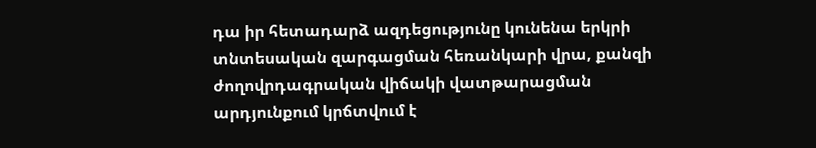դա իր հետադարձ ազդեցությունը կունենա երկրի տնտեսական զարգացման հեռանկարի վրա, քանզի ժողովրդագրական վիճակի վատթարացման արդյունքում կրճտվում է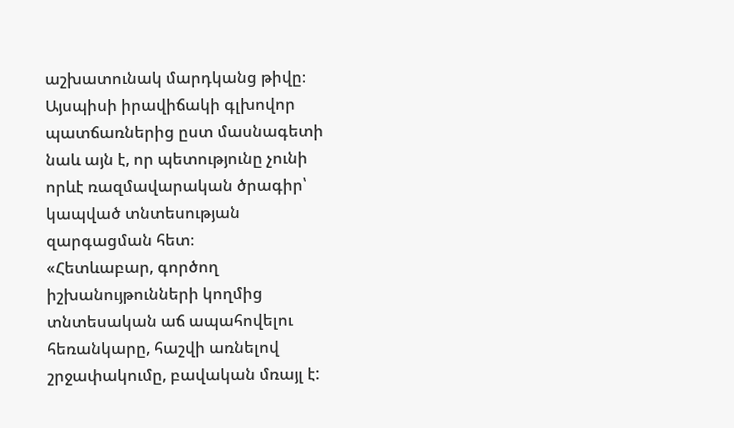աշխատունակ մարդկանց թիվը։ Այսպիսի իրավիճակի գլխովոր պատճառներից ըստ մասնագետի նաև այն է, որ պետությունը չունի որևէ ռազմավարական ծրագիր՝ կապված տնտեսության զարգացման հետ։
«Հետևաբար, գործող իշխանույթունների կողմից տնտեսական աճ ապահովելու հեռանկարը, հաշվի առնելով շրջափակումը, բավական մռայլ է: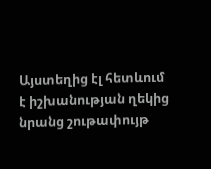Այստեղից էլ հետևում է իշխանության ղեկից նրանց շութափույթ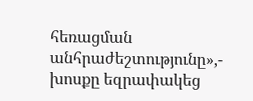հեռացման անհրաժեշտությունը»,- խոսքը եզրափակեց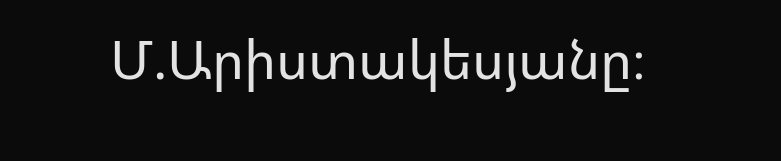Մ.Արիստակեսյանը։